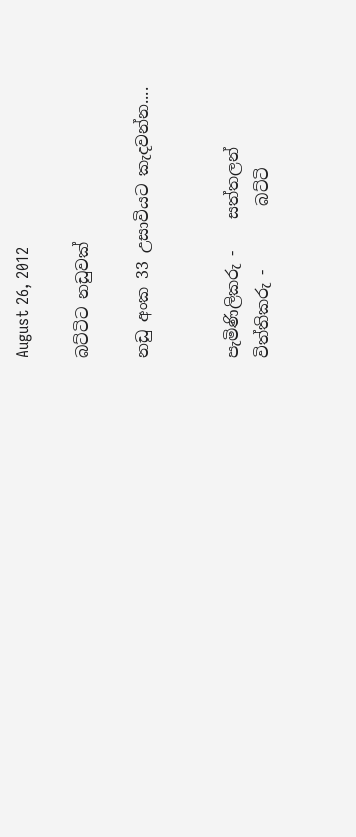August 26, 2012

බට්ටිට නඩුවක්

නඩු අංක 33 උසාවියට කැදවන්න....


පැමිණිලිකරු -    සත්තලන්
විත්තිකරු -        බට්ටි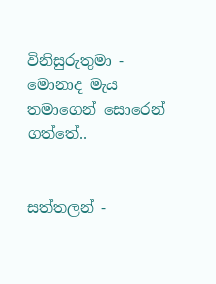විනිසුරුතුමා -
මොනාද මැය තමාගෙන් සොරෙන් ගත්තේ..


සත්තලන් -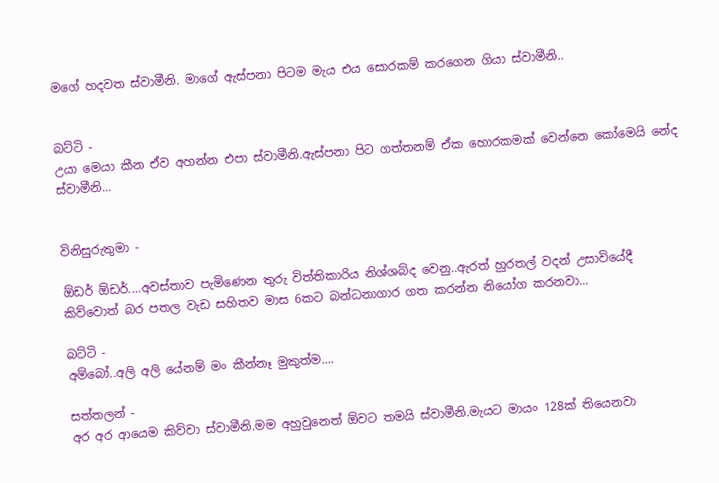මගේ හදවත ස්වාමීනි. මාගේ ඇස්පනා පිටම මැය එය සොරකම් කරගෙන ගියා ස්වාමීනි..


බට්ටි -
උයා මෙයා කීන ඒව අහන්න එපා ස්වාමීනි.ඇස්පනා පිට ගත්තනම් ඒක හොරකමක් වෙන්නෙ කෝමෙයි නේද ස්වාමීනි...


විනිසුරුතුමා -

ඕඩර් ඕඩර්....අවස්තාව පැමිණෙන තුරු විත්තිකාරිය නිශ්ශබ්ද වෙනු..ඇරත් හුරතල් වදන් උසාවියේදී කිව්වොත් බර පතල වැඩ සහිතව මාස 6කට බන්ධනාගාර ගත කරන්න නියෝග කරනවා...

බට්ටි -
අම්බෝ..අලි අලි යේනම් මං කීන්නෑ මුකුත්ම....

සත්තලන් -
අර අර ආයෙම කිව්වා ස්වාමීනි.මම අහුවුනෙත් ඕවට තමයි ස්වාමීනි.මැයට මායං 128ක් තියෙනවා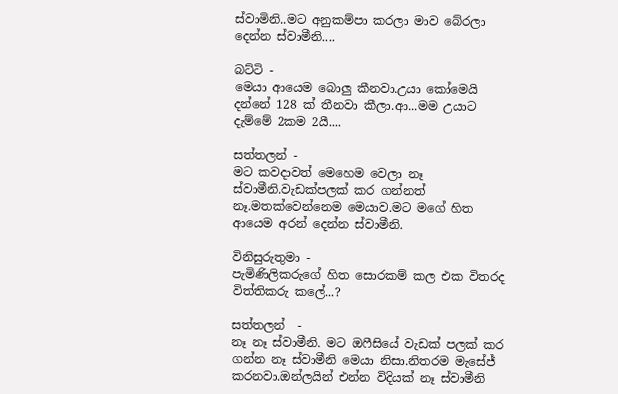ස්වාමිනි..මට අනුකම්පා කරලා මාව බේරලා දෙන්න ස්වාමීනි....

බට්ටි -
මෙයා ආයෙම බොලු කීනවා.උයා කෝමෙයි දන්නේ 128 ක් තීනවා කීලා.ආ...මම උයාට දැම්මේ 2කම 2යී....

සත්තලන් -
මට කවදාවත් මෙහෙම වෙලා නෑ ස්වාමීනි.වැඩක්පලක් කර ගන්නත් නෑ.මතක්වෙන්නෙම මෙයාව.මට මගේ හිත ආයෙම අරන් දෙන්න ස්වාමීනි.

විනිසුරුතුමා -
පැමිණිලිකරුගේ හිත සොරකම් කල එක විතරද විත්තිකරු කලේ...?

සත්තලන්  -
නෑ නෑ ස්වාමීනි. මට ඔෆීසියේ වැඩක් පලක් කර ගන්න නෑ ස්වාමීනි මෙයා නිසා.නිතරම මැසේජ් කරනවා.ඔන්ලයින් එන්න විදියක් නෑ ස්වාමීනි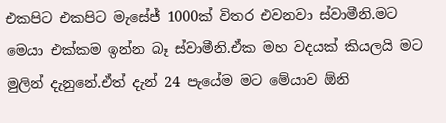එකපිට එකපිට මැසේජ් 1000ක් විතර එවනවා ස්වාමීනි.මට මෙයා එක්කම ඉන්න බෑ ස්වාමීනි.ඒක මහ වදයක් කියලයි මට මුලින් දැනුනේ.ඒත් දැන් 24 පැයේම මට මේයාව ඕනි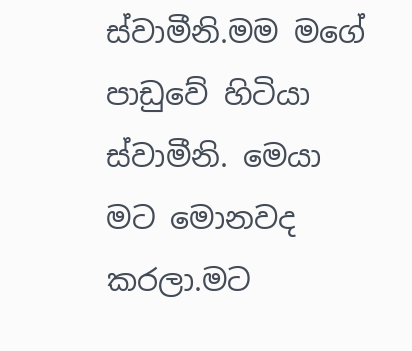ස්වාමීනි.මම මගේ පාඩුවේ හිටියා ස්වාමීනි. මෙයා මට මොනවද කරලා.මට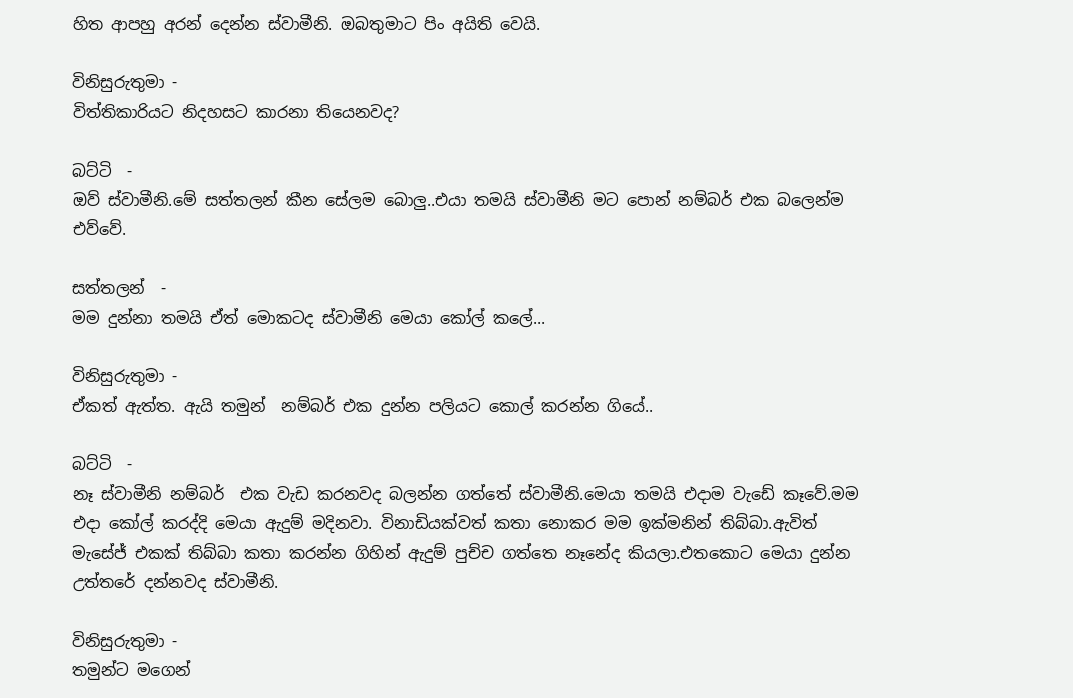හිත ආපහු අරන් දෙන්න ස්වාමීනි. ඔබතුමාට පිං අයිති වෙයි.

විනිසුරුතුමා -
විත්තිකාරියට නිදහසට කාරනා තියෙනවද?

බට්ටි  -
ඔව් ස්වාමීනි.මේ සත්තලන් කීන සේලම බොලු..එයා තමයි ස්වාමීනි මට පොන් නම්බර් එක බලෙන්ම එව්වේ.

සත්තලන්  -
මම දුන්නා තමයි ඒත් මොකටද ස්වාමීනි මෙයා කෝල් කලේ...

විනිසුරුතුමා -
ඒකත් ඇත්ත. ඇයි තමුන් ‍ නම්බර් එක දුන්න පලියට කොල් කරන්න ගියේ..

බට්ටි  -
නෑ ස්වාමීනි නම්බර්  එක වැඩ කරනවද බලන්න ගත්තේ ස්වාමීනි.මෙයා තමයි එදාම වැඩේ කෑවේ.මම එදා කෝල් කරද්දි මෙයා ඇදුම් මදිනවා. විනාඩියක්වත් කතා නොකර මම ඉක්මනින් තිබ්බා.ඇවිත් මැසේජ් එකක් තිබ්බා කතා කරන්න ගිහින් ඇදුම් පුච්ච ගත්තෙ නෑනේද කියලා.එතකොට මෙයා දුන්න උත්තරේ දන්නවද ස්වාමීනි.

විනිසුරුතුමා -
තමුන්ට මගෙන්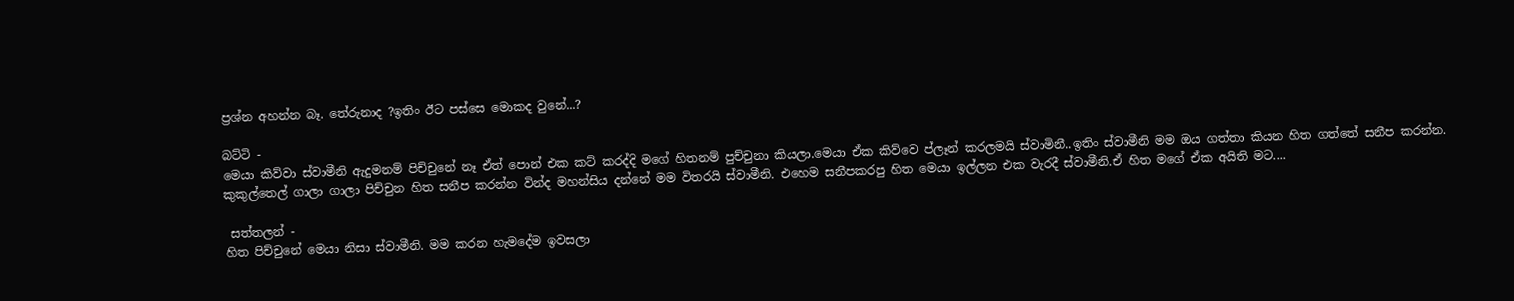ප්‍රශ්න අහන්න බෑ. තේරුනාද ?ඉතිං ඊට පස්සෙ මොකද වුනේ...?

බට්ටි -
මෙයා කිව්වා ස්වාමීනි ඇදුමනම් පිච්චුනේ නෑ ඒත් පොන් එක කට් කරද්දි මගේ හිතනම් පුච්චුනා කියලා.මෙයා ඒක කිව්වෙ ප්ලෑන් කරලමයි ස්වාමිනී..ඉතිං ස්වාමීනි මම ඔය ගත්තා කියන හිත ගත්තේ සනීප කරන්න. කුකුල්තෙල් ගාලා ගාලා පිච්චුන හිත සනීප කරන්න වින්ද මහන්සිය දන්නේ මම විතරයි ස්වාමීනි. එහෙම සනීපකරපු හිත මෙයා ඉල්ලන එක වැරදී ස්වාමීනි.ඒ හිත මගේ ඒක අයිති මට....

 සත්තලන් -
හිත පිච්චුනේ මෙයා නිසා ස්වාමීනි. මම කරන හැමදේම ඉවසලා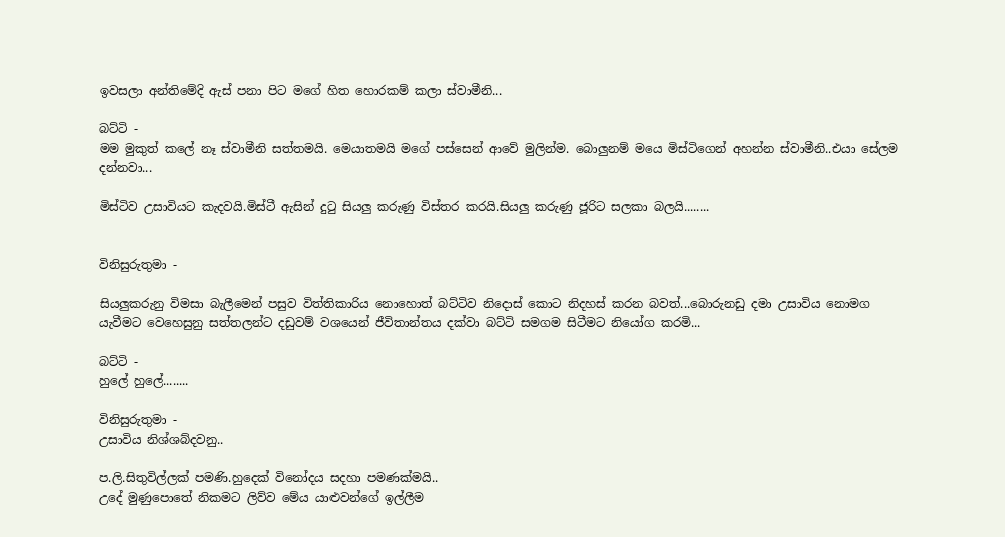ඉවසලා අන්තිමේදි ඇස් පනා පිට මගේ හිත හොරකම් කලා ස්වාමීනි...

බට්ටි -
මම මුකුත් කලේ නෑ ස්වාමීනි සත්තමයි. මෙයාතමයි මගේ පස්සෙන් ආවේ මුලින්ම. බොලුනම් මයෙ මිස්ටිගෙන් අහන්න ස්වාමීනි..එයා සේලම දන්නවා...

මිස්ටිව උසාවියට කැදවයි.මිස්ටී ඇසින් දුටු සියලු කරුණු විස්තර කරයි.සියලු කරුණු ජූරිට සලකා බලයි........


විනිසුරුතුමා -

සියලුකරුනු විමසා බැලීමෙන් පසුව විත්තිකාරිය නොහොත් බට්ටිව නිදොස් කොට නිදහස් කරන බවත්...බොරුනඩු දමා උසාවිය නොමග යැවීමට වෙහෙසුනු සත්තලන්ට දඩුවම් වශයෙන් ජීවිතාන්තය දක්වා බට්ටි සමගම සිටීමට නියෝග කරමි...

බට්ටි -
හුලේ හුලේ........

විනිසුරුතුමා -
උසාවිය නිශ්ශබ්දවනු..

ප.ලි.සිතුවිල්ලක් පමණි.හුදෙක් විනෝදය සදහා පමණක්මයි..
උදේ මුණුපොතේ නිකමට ලිව්ව මේය යාළුවන්ගේ ඉල්ලීම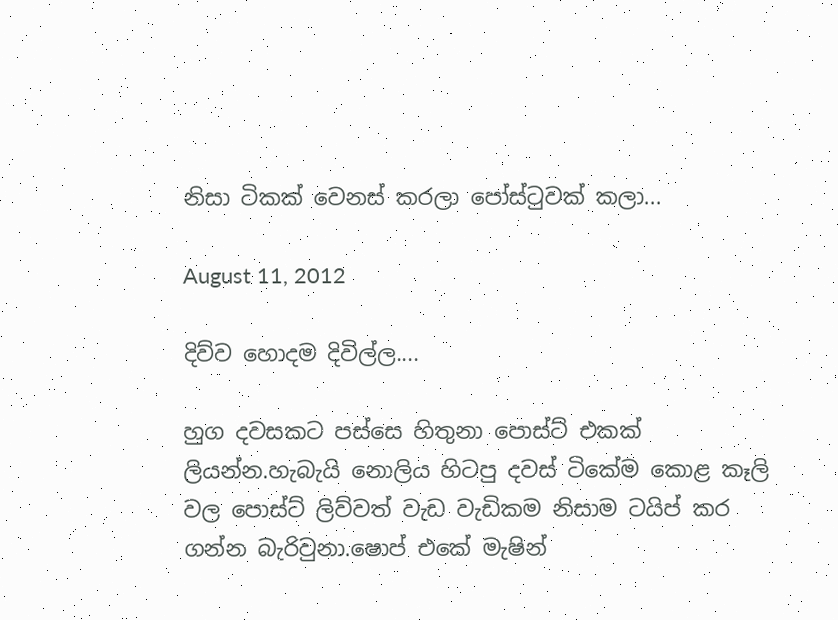නිසා ටිකක් වෙනස් කරලා පෝස්ටුවක් කලා...

August 11, 2012

දිව්ව හොදම දිවිල්ල....

හුග දවසකට පස්සෙ හිතුනා පොස්ට් එකක් ලියන්න.හැබැයි නොලිය හිටපු දවස් ටිකේම කොළ කෑලි වල පොස්ට් ලිව්වත් වැඩ වැඩිකම නිසාම ටයිප් කර ගන්න බැරිවුනා.ෂොප් එකේ මැෂින්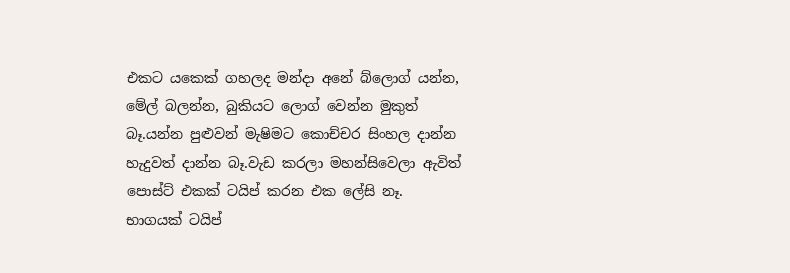එකට යකෙක් ගහලද මන්දා අනේ බ්ලොග් යන්න, මේල් බලන්න, බුකියට ලොග් වෙන්න මුකුත් බෑ.යන්න පුළුවන් මැෂිමට කොච්චර සිංහල දාන්න හැදුවත් දාන්න බෑ.වැඩ කරලා මහන්සිවෙලා ඇවිත් පොස්ට් එකක් ටයිප් කරන එක ලේසි නෑ. භාගයක් ටයිප්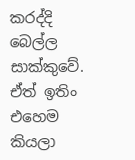කරද්දි බෙල්ල සාක්කුවේ. ඒත් ඉතිං එහෙම කියලා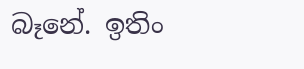බෑනේ. ඉතිං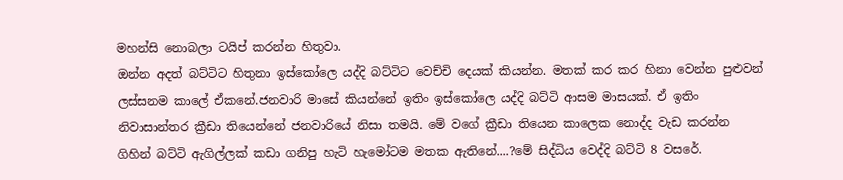මහන්සි නොබලා ටයිප් කරන්න හිතුවා.
ඔන්න අදත් බට්ටිට හිතුනා ඉස්කෝලෙ යද්දි බට්ටිට වෙච්චි දෙයක් කියන්න. මතක් කර කර හිනා වෙන්න පුළුවන් ලස්සනම කාලේ ඒකනේ.ජනවාරි මාසේ කියන්නේ ඉතිං ඉස්කෝලෙ යද්දි බට්ටි ආසම මාසයක්. ඒ ඉතිං නිවාසාන්තර ක්‍රීඩා තියෙන්නේ ජනවාරියේ නිසා තමයි. මේ වගේ ක්‍රීඩා තියෙන කාලෙක නොද්ද වැඩ කරන්න ගිහින් බට්ටි ඇගිල්ලක් කඩා ගනිපු හැටි හැමෝටම මතක ඇතිනේ....?මේ සිද්ධිය වෙද්දි බට්ටි 8 වසරේ.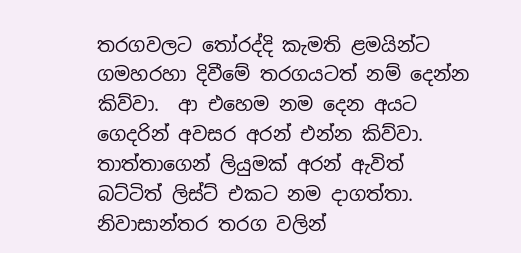තරගවලට තෝරද්දි කැමති ළමයින්ට ගමහරහා දිවීමේ තරගයටත් නම් දෙන්න කිව්වා.  ආ එහෙම නම දෙන අයට ගෙදරින් අවසර අරන් එන්න කිව්වා. තාත්තාගෙන් ලියුමක් අරන් ඇවිත් බට්ටිත් ලිස්ට් එකට නම දාගත්තා. නිවාසාන්තර තරග වලින්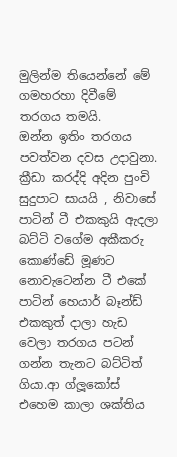මුලින්ම තියෙන්නේ මේ ගමහරහා දිවීමේ තරගය තමයි.
ඔන්න ඉතිං තරගය පවත්වන දවස උදාවුනා. ක්‍රීඩා කරද්දි අදින පුංචි සුදුපාට සායයි , නිවාසේ පාටින් ටී එකකුයි ඇදලා බට්ටි වගේම අකීකරු කොණ්ඩේ මූණට නොවැටෙන්න ටී එකේ පාටින් හෙයාර් බෑන්ඩ් එකකුත් දාලා හැඩ වෙලා තරගය පටන් ගන්න තැනට බට්ටිත් ගියා.ආ ග්ලූකෝස් එහෙම කාලා ශක්තිය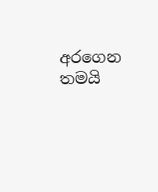අරගෙන තමයි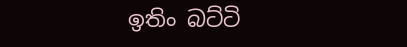ඉතිං බට්ටි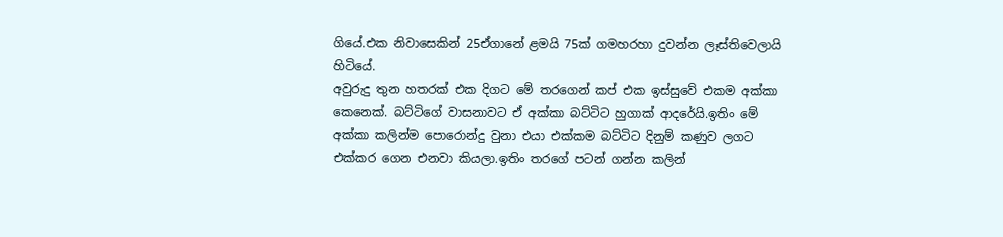ගියේ.එක නිවාසෙකින් 25ඒගානේ ළමයි 75ක් ගමහරහා දුවන්න ලෑස්තිවෙලායි හිටියේ.
අවුරුදු තුන හතරක් එක දිගට මේ තරගෙන් කප් එක ඉස්සුවේ එකම අක්කා කෙනෙක්. බට්ටිගේ වාසනාවට ඒ අක්කා බට්ටිට හුගාක් ආද‍රේයි.ඉතිං මේ අක්කා කලින්ම පොරොන්දු වුනා එයා එක්කම බට්ටිට දිනුම් කණුව ලගට එක්කර ගෙන එනවා කියලා.ඉතිං තරගේ පටන් ගන්න කලින්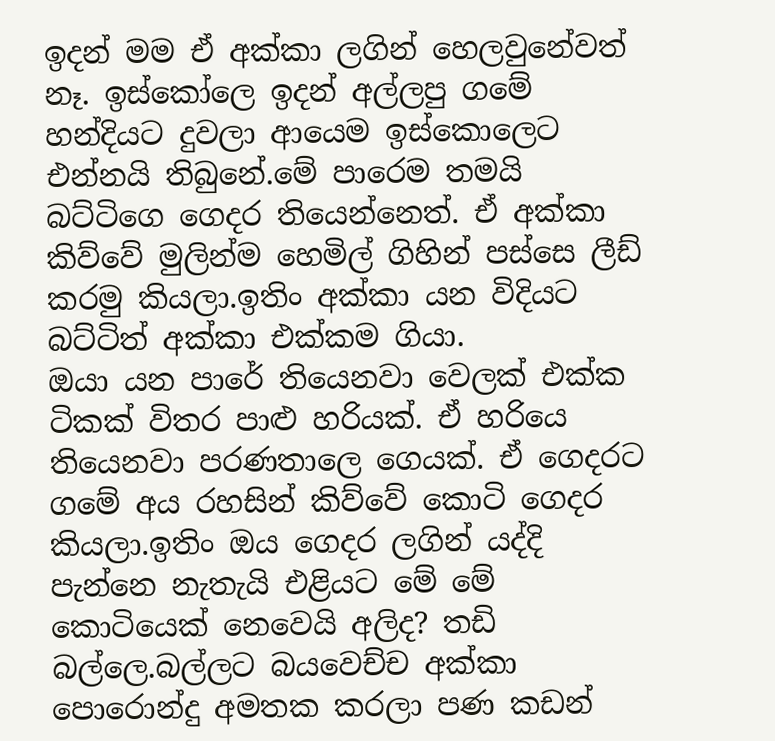ඉදන් මම ඒ අක්කා ලගින් හෙලවුනේවත් නෑ. ඉස්කෝලෙ ඉදන් අල්ලපු ගමේ හන්දියට දුවලා ආයෙම ඉස්කොලෙට එන්නයි තිබුනේ.මේ පාරෙම තමයි බට්ටිගෙ ගෙදර තියෙන්නෙත්. ඒ අක්කා කිව්වේ මුලින්ම හෙමිල් ගිහින් පස්සෙ ලීඩ් කරමු කියලා.ඉතිං අක්කා යන විදියට බට්ටිත් අක්කා එක්කම ගියා.
ඔයා යන පාරේ තියෙනවා වෙලක් එක්ක ටිකක් විතර පාළු හරියක්. ඒ හරියෙ තියෙනවා පරණතාලෙ ගෙයක්. ඒ ගෙදරට ගමේ අය රහසින් කිව්වේ කොටි ගෙදර කියලා.ඉතිං ඔය ගෙදර ලගින් යද්දි පැන්නෙ නැතැයි එළියට මේ මේ කොටියෙක් නෙවෙයි අලිද? තඩි බල්ලෙ.බල්ලට බයවෙච්ච අක්කා පොරොන්දු අමතක කරලා පණ කඩන්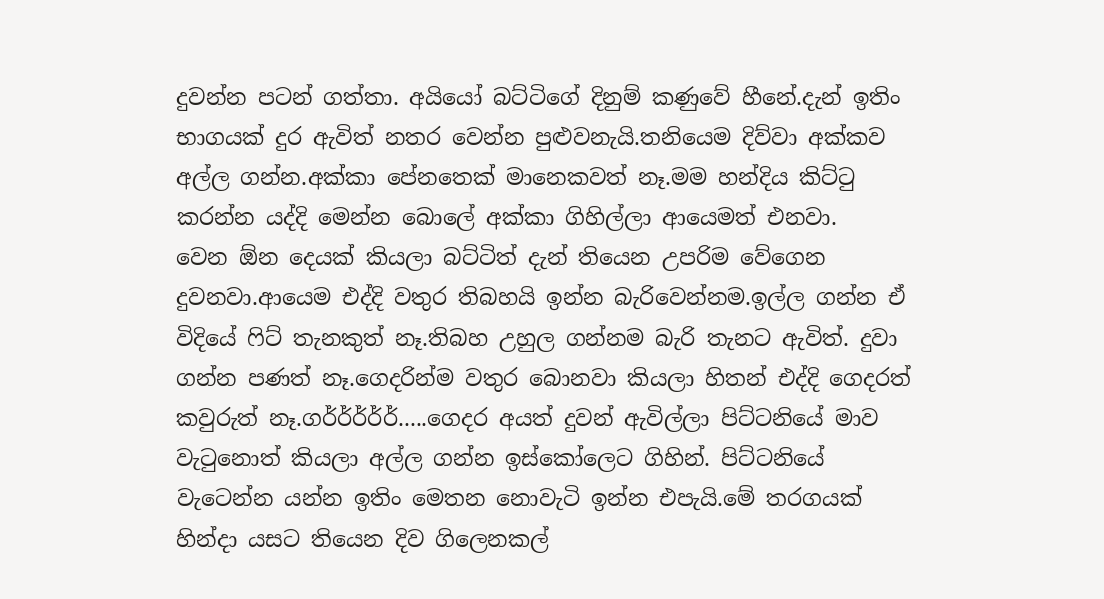දුවන්න පටන් ගත්තා. අයියෝ බට්ටිගේ දිනුම් කණුවේ හීනේ.දැන් ඉතිං භාගයක් දුර ඇවිත් නතර වෙන්න පුළුවනැයි.තනියෙම දිව්වා අක්කව අල්ල ගන්න.අක්කා පේනතෙක් මානෙකවත් නෑ.මම හන්දිය කිට්ටු කරන්න යද්දි මෙන්න බොලේ අක්කා ගිහිල්ලා ආයෙමත් එනවා.
වෙන ඕන දෙයක් කියලා බට්ටිත් දැන් තියෙන උපරිම වේගෙන දුවනවා.ආයෙම එද්දි වතුර තිබහයි ඉන්න බැරිවෙන්නම.ඉල්ල ගන්න ඒ විදියේ ෆිට් තැනකුත් නෑ.තිබහ උහුල ගන්නම බැරි තැනට ඇවිත්. දුවා ගන්න පණත් නෑ.ගෙදරින්ම වතුර බොනවා කියලා හිතන් එද්දි ගෙදරත් කවුරුත් නෑ.ගර්ර්ර්ර්ර්.....ගෙදර අයත් දුවන් ඇවිල්ලා පිට්ටනියේ මාව වැටුනොත් කියලා අල්ල ගන්න ඉස්කෝලෙට ගිහින්. පිට්ටනියේ වැටෙන්න යන්න ඉතිං මෙතන නොවැටි ඉන්න එපැයි.මේ තරගයක් හින්දා යසට තියෙන දිව ගිලෙනකල්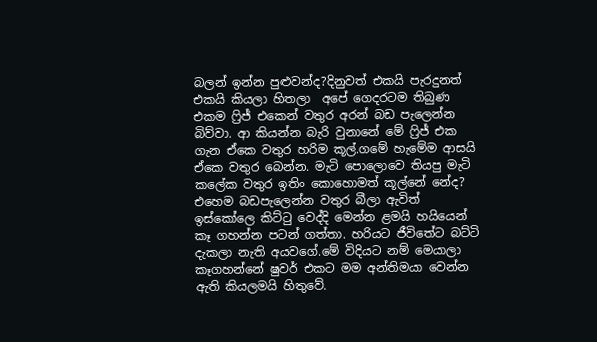බලන් ඉන්න පුළුවන්ද?දිනුවත් එකයි පැරදුනත් එකයි කියලා හිතලා  අපේ ගෙදරටම තිබුණ එකම ෆ්‍රිජ් එකෙන් වතුර අරන් බඩ පැලෙන්න බිව්වා. ආ කියන්න බැරි වුනානේ මේ ෆ්‍රිජ් එක ගැන ඒකෙ වතුර හරිම කූල්.ගමේ හැමේම ආසයි ඒකෙ වතුර බෙන්න. මැටි පොලොවෙ තියපු මැටි කලේක වතුර ඉතිං කොහොමත් කූල්නේ නේද?
එහෙම බඩපැලෙන්න වතුර බීලා ඇවිත් ඉස්කෝලෙ කිට්ටු වෙද්දි මෙන්න ළමයි හයියෙන් කෑ ගහන්න පටන් ගත්තා. හරියට ජීවිතේට බට්ටි දැකලා නැති අයවගේ.මේ විදියට නම් මෙයාලා කෑගහන්නේ ෂුවර් එකට මම අන්තිමයා වෙන්න ඇති කියලමයි හිතුවේ.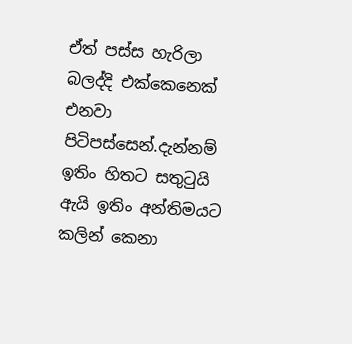ඒත් පස්ස හැරිලා බලද්දි එක්කෙනෙක් එනවා පිටිපස්සෙන්.දැන්නම් ඉතිං හිතට සතුටුයි ඇයි ඉතිං අන්තිමයට කලින් කෙනා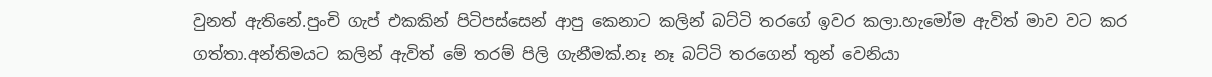වුනත් ඇතිනේ.පුංචි ගැප් එකකින් පිටිපස්සෙන් ආපු කෙනාට කලින් බට්ටි තරගේ ඉවර කලා.හැමෝම ඇවිත් මාව වට කර ගත්තා.අන්තිමයට කලින් ඇවිත් මේ තරම් පිලි ගැනීමක්.නෑ නෑ බට්ටි තරගෙන් තුන් වෙනියා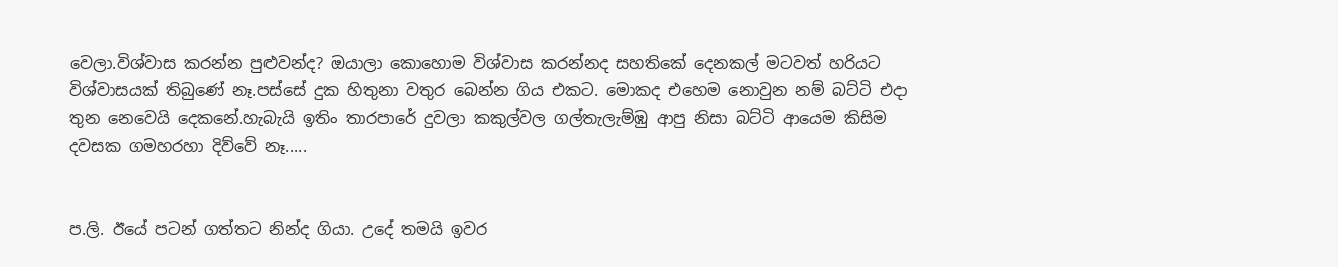වෙලා.විශ්වාස කරන්න පුළුවන්ද? ඔයාලා කොහොම විශ්වාස කරන්නද සහතිකේ දෙනකල් මටවත් හරියට විශ්වාසයක් තිබුණේ නෑ.පස්සේ දුක හිතුනා වතුර බෙන්න ගිය එකට. මොකද එහෙම නොවුන නම් බට්ටි එදා තුන නෙවෙයි දෙකනේ.හැබැයි ඉතිං තාරපාරේ දුවලා කකුල්වල ගල්තැලැම්ඹු ආපු නිසා බට්ටි ආයෙම කිසිම දවසක ගමහරහා දිව්වේ නෑ.....


ප.ලි. ඊයේ පටන් ගත්තට නින්ද ගියා. උදේ තමයි ඉවර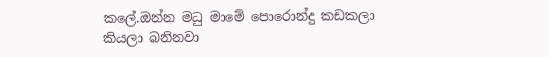කලේ.ඔන්න මධු මාමේ පොරොන්දු කඩකලා කියලා බනිනවා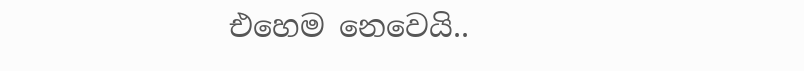එහෙම නෙවෙයි..